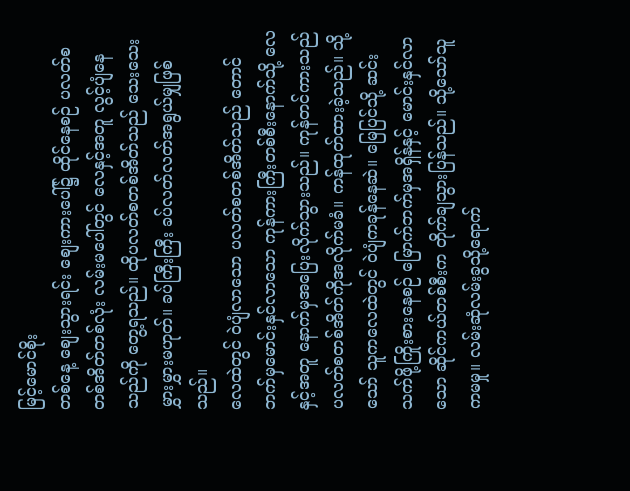မြင့်မောင်စိုး
တစ်နေ့ စျေးသွားရင်း စျေးကားပေါ်၌ ထိုင်နေစဉ် ပလတ်စတစ်အိတ်တစ်လုံး လမ်းမပေါ်တွင် လေနှင့်အတူ လွင့်ပျံနေသည်ကို တွေ့ရသည်။ ထိုပလတ်စတစ်အိတ်သည် သေးသေးမွှားမွှားမဟုတ်။ ခပ်ကြီးကြီး ခပ်လတ်လတ်အရွယ်မျှဖြစ်သည်။
လေထဲတွင် ဝဲပျံလာသော ပလတ်စတစ်အိတ်သည် တောင်ဘက်မှမောင်းနှင်လာသော ကုန်ကားကြီးတစ်စီးနောက်သို့ လေနှင့်အတူ နောက်မှအပြေးလိုက်သွားသည်။ ကုန်တင်ကားသည် ပလတ်စတစ်အိတ်ကိုအလိုက်မခံ။ ကန်ထုတ်ထားခဲ့သည်။ သို့သော် သူကလေထဲတွင် ဝဲပျံကခုန်နေဆဲ။ မြေပြင်သို့ ဆင်းသက်ဖို့ကြိုးစားနေစဉ် မြောက်ဘက်မှအရှိန်နှင့် မောင်းနှင်လာသော ဆိုင်ကယ်တစ်စီးက တိုက်ချသွားပြန်သည်။ သို့သော်သူကမမှု။ လမ်းဆုံလမ်းခွသို့ရောက်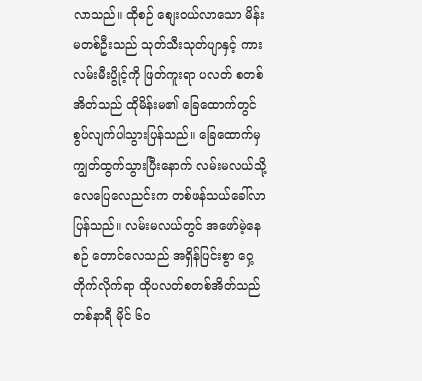လာသည်။ ထိုစဉ် စျေးဝယ်လာသော မိန်းမတစ်ဦးသည် သုတ်သီးသုတ်ပျာနှင့် ကားလမ်းမီးပွိုင့်ကို ဖြတ်ကူးရာ ပလတ် စတစ်အိတ်သည် ထိုမိန်းမ၏ ခြေထောက်တွင် စွပ်လျက်ပါသွားပြန်သည်။ ခြေထောက်မှ ကျွတ်ထွက်သွားပြီးနောက် လမ်းမလယ်သို့ လေပြေလေညင်းက တစ်ဖန်သယ်ခေါ်လာပြန်သည်။ လမ်းမလယ်တွင် အဖော်မဲ့နေစဉ် တောင်လေသည် အရှိန်ပြင်းစွာ ဝှေ့တိုက်လိုက်ရာ ထိုပလတ်စတစ်အိတ်သည် တစ်နာရီ မိုင် ၆၀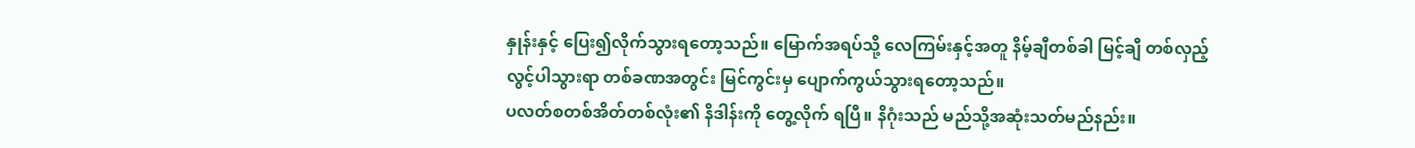နှုန်းနှင့် ပြေး၍လိုက်သွားရတော့သည်။ မြောက်အရပ်သို့ လေကြမ်းနှင့်အတူ နိမ့်ချီတစ်ခါ မြင့်ချီ တစ်လှည့် လွင့်ပါသွားရာ တစ်ခဏအတွင်း မြင်ကွင်းမှ ပျောက်ကွယ်သွားရတော့သည်။
ပလတ်စတစ်အိတ်တစ်လုံး၏ နိဒါန်းကို တွေ့လိုက် ရပြီ။ နိဂုံးသည် မည်သို့အဆုံးသတ်မည်နည်း။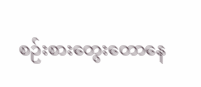စဉ်းစားတွေးတောနေ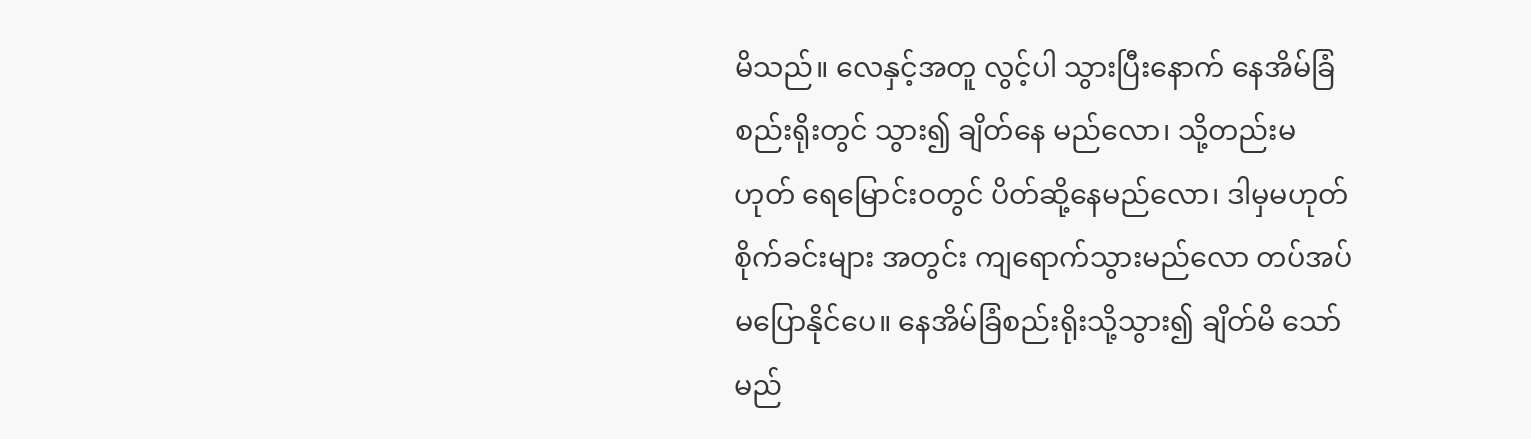မိသည်။ လေနှင့်အတူ လွင့်ပါ သွားပြီးနောက် နေအိမ်ခြံစည်းရိုးတွင် သွား၍ ချိတ်နေ မည်လော၊ သို့တည်းမဟုတ် ရေမြောင်းဝတွင် ပိတ်ဆို့နေမည်လော၊ ဒါမှမဟုတ် စိုက်ခင်းများ အတွင်း ကျရောက်သွားမည်လော တပ်အပ် မပြောနိုင်ပေ။ နေအိမ်ခြံစည်းရိုးသို့သွား၍ ချိတ်မိ သော် မည်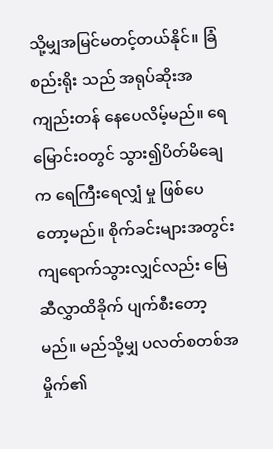သို့မျှအမြင်မတင့်တယ်နိုင်။ ခြံစည်းရိုး သည် အရုပ်ဆိုးအကျည်းတန် နေပေလိမ့်မည်။ ရေမြောင်းဝတွင် သွား၍ပိတ်မိချေက ရေကြီးရေလျှံ မှု ဖြစ်ပေတော့မည်။ စိုက်ခင်းများအတွင်း ကျရောက်သွားလျှင်လည်း မြေဆီလွှာထိခိုက် ပျက်စီးတော့မည်။ မည်သို့မျှ ပလတ်စတစ်အမှိုက်၏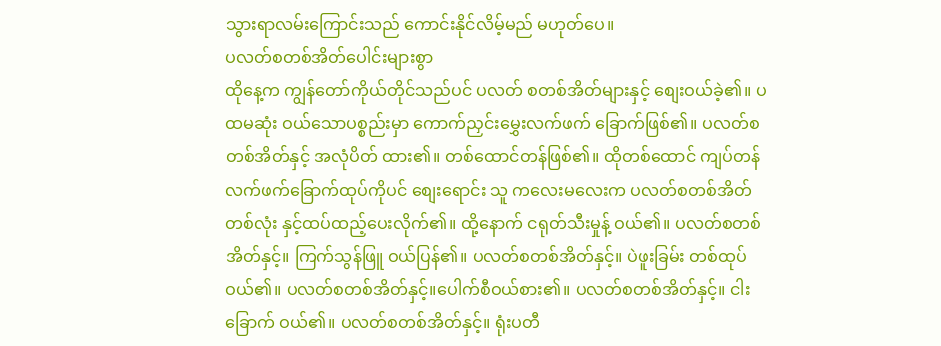သွားရာလမ်းကြောင်းသည် ကောင်းနိုင်လိမ့်မည် မဟုတ်ပေ။
ပလတ်စတစ်အိတ်ပေါင်းများစွာ
ထိုနေ့က ကျွန်တော်ကိုယ်တိုင်သည်ပင် ပလတ် စတစ်အိတ်များနှင့် စျေးဝယ်ခဲ့၏။ ပထမဆုံး ဝယ်သောပစ္စည်းမှာ ကောက်ညှင်းမွှေးလက်ဖက် ခြောက်ဖြစ်၏။ ပလတ်စတစ်အိတ်နှင့် အလုံပိတ် ထား၏။ တစ်ထောင်တန်ဖြစ်၏။ ထိုတစ်ထောင် ကျပ်တန် လက်ဖက်ခြောက်ထုပ်ကိုပင် စျေးရောင်း သူ ကလေးမလေးက ပလတ်စတစ်အိတ်တစ်လုံး နှင့်ထပ်ထည့်ပေးလိုက်၏။ ထို့နောက် ငရုတ်သီးမှုန့် ဝယ်၏။ ပလတ်စတစ်အိတ်နှင့်။ ကြက်သွန်ဖြူ ဝယ်ပြန်၏။ ပလတ်စတစ်အိတ်နှင့်။ ပဲဖူးခြမ်း တစ်ထုပ်ဝယ်၏။ ပလတ်စတစ်အိတ်နှင့်။ပေါက်စီဝယ်စား၏။ ပလတ်စတစ်အိတ်နှင့်။ ငါးခြောက် ဝယ်၏။ ပလတ်စတစ်အိတ်နှင့်။ ရုံးပတီ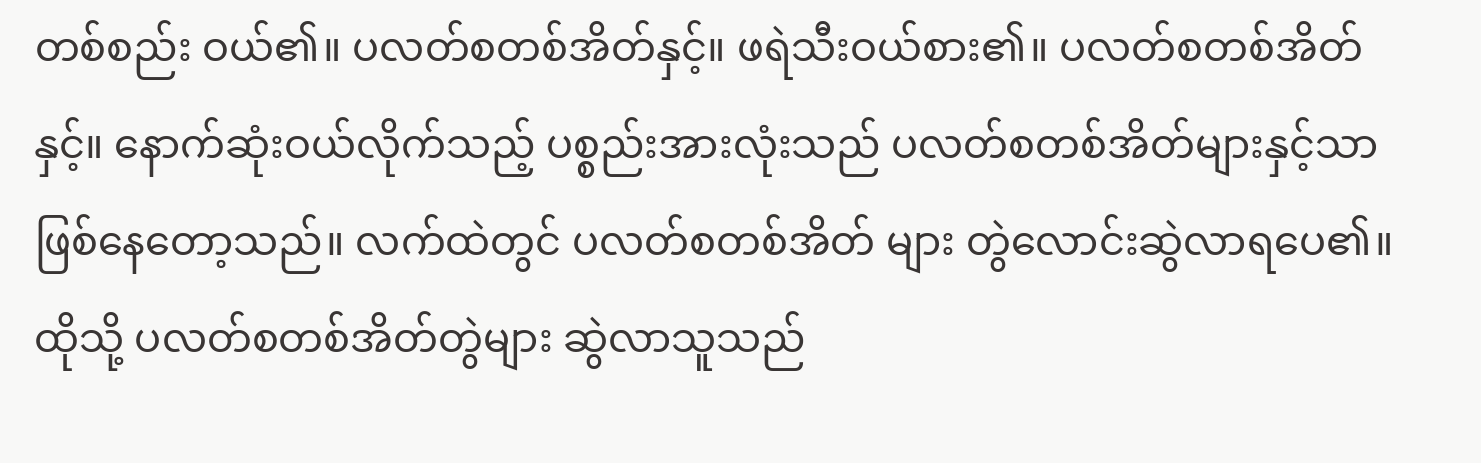တစ်စည်း ဝယ်၏။ ပလတ်စတစ်အိတ်နှင့်။ ဖရဲသီးဝယ်စား၏။ ပလတ်စတစ်အိတ်နှင့်။ နောက်ဆုံးဝယ်လိုက်သည့် ပစ္စည်းအားလုံးသည် ပလတ်စတစ်အိတ်များနှင့်သာ ဖြစ်နေတော့သည်။ လက်ထဲတွင် ပလတ်စတစ်အိတ် များ တွဲလောင်းဆွဲလာရပေ၏။
ထိုသို့ ပလတ်စတစ်အိတ်တွဲများ ဆွဲလာသူသည်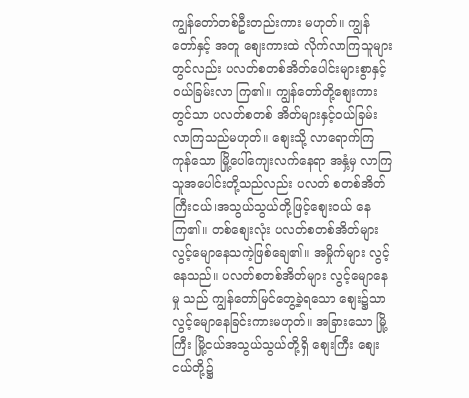ကျွန်တော်တစ်ဦးတည်းကား မဟုတ်။ ကျွန်တော်နှင့် အတူ စျေးကားထဲ လိုက်လာကြသူများတွင်လည်း ပလတ်စတစ်အိတ်ပေါင်းများစွာနှင့် ဝယ်ခြမ်းလာ ကြ၏။ ကျွန်တော်တို့စျေးကားတွင်သာ ပလတ်စတစ် အိတ်များနှင့်ဝယ်ခြမ်းလာကြသည်မဟုတ်။ စျေးသို့ လာရောက်ကြကုန်သော မြို့ပေါ်ကျေးလက်နေရာ အနှံ့မှ လာကြသူအပေါင်းတို့သည်လည်း ပလတ် စတစ်အိတ် ကြီးငယ်၊အသွယ်သွယ်တို့ဖြင့်စျေးဝယ် နေကြ၏။ တစ်စျေးလုံး ပလတ်စတစ်အိတ်များ လွင့်မျောနေသကဲ့ဖြစ်ချေ၏။ အမှိုက်များ လွင့် နေသည်။ ပလတ်စတစ်အိတ်များ လွင့်မျောနေမှု သည် ကျွန်တော်မြင်တွေ့ခဲ့ရသော စျေး၌သာ လွင့်မျောနေခြင်းကားမဟုတ်။ အခြားသော မြို့ကြီး မြို့ငယ်အသွယ်သွယ်တို့ရှိ စျေးကြီး စျေးငယ်တို့၌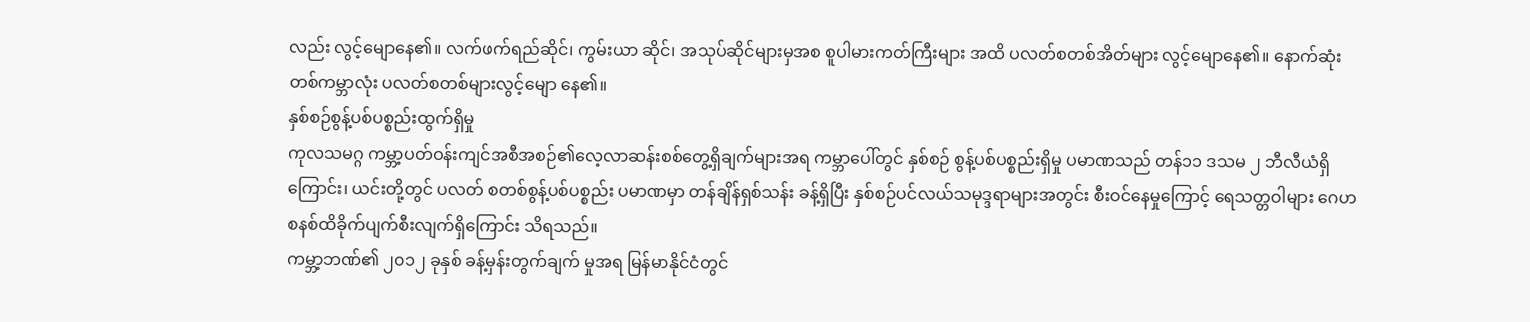လည်း လွင့်မျောနေ၏။ လက်ဖက်ရည်ဆိုင်၊ ကွမ်းယာ ဆိုင်၊ အသုပ်ဆိုင်များမှအစ စူပါမားကတ်ကြီးများ အထိ ပလတ်စတစ်အိတ်များ လွင့်မျောနေ၏။ နောက်ဆုံး တစ်ကမ္ဘာလုံး ပလတ်စတစ်များလွင့်မျော နေ၏။
နှစ်စဉ်စွန့်ပစ်ပစ္စည်းထွက်ရှိမှု
ကုလသမဂ္ဂ ကမ္ဘာ့ပတ်ဝန်းကျင်အစီအစဉ်၏လေ့လာဆန်းစစ်တွေ့ရှိချက်များအရ ကမ္ဘာပေါ်တွင် နှစ်စဉ် စွန့်ပစ်ပစ္စည်းရှိမှု ပမာဏသည် တန်၁၁ ဒသမ ၂ ဘီလီယံရှိကြောင်း၊ ယင်းတို့တွင် ပလတ် စတစ်စွန့်ပစ်ပစ္စည်း ပမာဏမှာ တန်ချိန်ရှစ်သန်း ခန့်ရှိပြီး နှစ်စဉ်ပင်လယ်သမုဒ္ဒရာများအတွင်း စီးဝင်နေမှုကြောင့် ရေသတ္တဝါများ ဂေဟ စနစ်ထိခိုက်ပျက်စီးလျက်ရှိကြောင်း သိရသည်။
ကမ္ဘာ့ဘဏ်၏ ၂၀၁၂ ခုနှစ် ခန့်မှန်းတွက်ချက် မှုအရ မြန်မာနိုင်ငံတွင်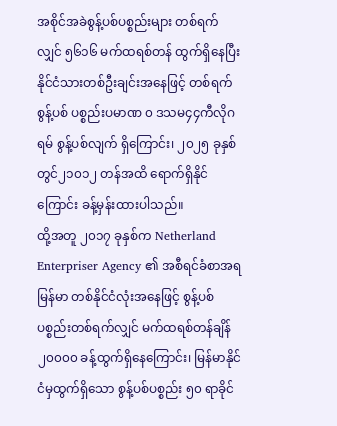အစိုင်အခဲစွန့်ပစ်ပစ္စည်းများ တစ်ရက်လျှင် ၅၆၁၆ မက်ထရစ်တန် ထွက်ရှိနေပြီး နိုင်ငံသားတစ်ဦးချင်းအနေဖြင့် တစ်ရက်စွန့်ပစ် ပစ္စည်းပမာဏ ၀ ဒသမ၄၄ကီလိုဂရမ် စွန့်ပစ်လျက် ရှိကြောင်း၊ ၂၀၂၅ ခုနှစ်တွင်၂၁၀၁၂ တန်အထိ ရောက်ရှိနိုင်ကြောင်း ခန့်မှန်းထားပါသည်။
ထို့အတူ ၂၀၁၇ ခုနှစ်က Netherland Enterpriser Agency ၏ အစီရင်ခံစာအရ မြန်မာ တစ်နိုင်ငံလုံးအနေဖြင့် စွန့်ပစ်ပစ္စည်းတစ်ရက်လျှင် မက်ထရစ်တန်ချိန် ၂၀၀၀၀ ခန့်ထွက်ရှိနေကြောင်း၊ မြန်မာနိုင်ငံမှထွက်ရှိသော စွန့်ပစ်ပစ္စည်း ၅၀ ရာခိုင်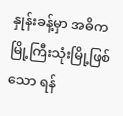နှုန်းခန့်မှာ အဓိကမြို့ကြီးသုံးမြို့ဖြစ်သော ရန်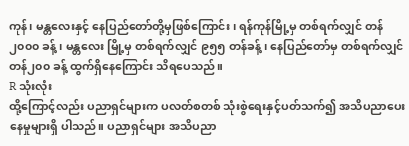ကုန်၊ မန္တလေးနှင့် နေပြည်တော်တို့မှဖြစ်ကြောင်း၊ ရန်ကုန်မြို့မှ တစ်ရက်လျှင် တန်၂၀၀၀ ခန့်၊ မန္တလေး မြို့မှ တစ်ရက်လျှင် ၉၅၅ တန်ခန့်၊ နေပြည်တော်မှ တစ်ရက်လျှင် တန်၂၀၀ ခန့် ထွက်ရှိနေကြောင်း သိရပေသည်။
R သုံးလုံး
ထို့ကြောင့်လည်း ပညာရှင်များက ပလတ်စတစ် သုံးစွဲရေးနှင့်ပတ်သက်၍ အသိပညာပေးနေမှုများရှိ ပါသည်။ ပညာရှင်များ အသိပညာ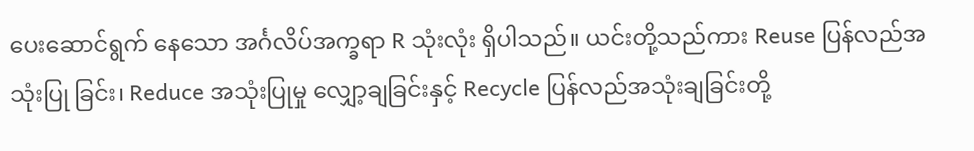ပေးဆောင်ရွက် နေသော အင်္ဂလိပ်အက္ခရာ R သုံးလုံး ရှိပါသည်။ ယင်းတို့သည်ကား Reuse ပြန်လည်အသုံးပြု ခြင်း၊ Reduce အသုံးပြုမှု လျှော့ချခြင်းနှင့် Recycle ပြန်လည်အသုံးချခြင်းတို့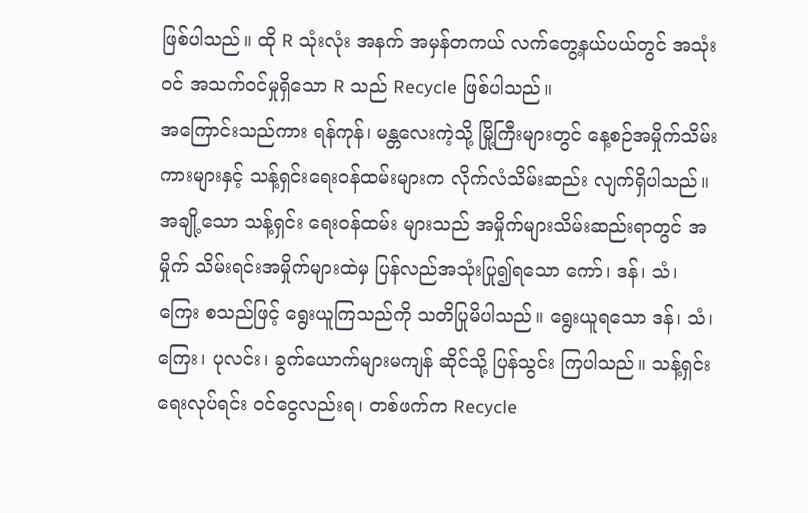ဖြစ်ပါသည်။ ထို R သုံးလုံး အနက် အမှန်တကယ် လက်တွေ့နယ်ပယ်တွင် အသုံးဝင် အသက်ဝင်မှုရှိသော R သည် Recycle ဖြစ်ပါသည်။
အကြောင်းသည်ကား ရန်ကုန်၊ မန္တလေးကဲ့သို့ မြို့ကြီးများတွင် နေ့စဉ်အမှိုက်သိမ်းကားများနှင့် သန့်ရှင်းရေးဝန်ထမ်းများက လိုက်လံသိမ်းဆည်း လျက်ရှိပါသည်။ အချို့သော သန့်ရှင်း ရေးဝန်ထမ်း များသည် အမှိုက်များသိမ်းဆည်းရာတွင် အမှိုက် သိမ်းရင်းအမှိုက်များထဲမှ ပြန်လည်အသုံးပြု၍ရသော ကော်၊ ဒန်၊ သံ၊ ကြေး စသည်ဖြင့် ရွေးယူကြသည်ကို သတိပြုမိပါသည်။ ရွေးယူရသော ဒန်၊ သံ၊ ကြေး၊ ပုလင်း၊ ခွက်ယောက်များမကျန် ဆိုင်သို့ ပြန်သွင်း ကြပါသည်။ သန့်ရှင်းရေးလုပ်ရင်း ဝင်ငွေလည်းရ၊ တစ်ဖက်က Recycle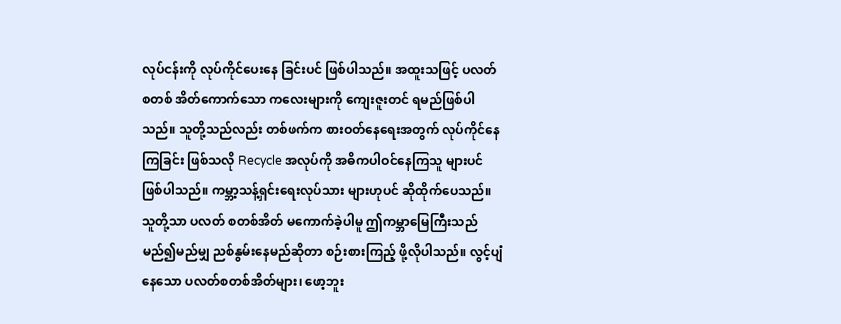လုပ်ငန်းကို လုပ်ကိုင်ပေးနေ ခြင်းပင် ဖြစ်ပါသည်။ အထူးသဖြင့် ပလတ်စတစ် အိတ်ကောက်သော ကလေးများကို ကျေးဇူးတင် ရမည်ဖြစ်ပါသည်။ သူတို့သည်လည်း တစ်ဖက်က စားဝတ်နေရေးအတွက် လုပ်ကိုင်နေကြခြင်း ဖြစ်သလို Recycle အလုပ်ကို အဓိကပါဝင်နေကြသူ များပင် ဖြစ်ပါသည်။ ကမ္ဘာ့သန့်ရှင်းရေးလုပ်သား များဟုပင် ဆိုထိုက်ပေသည်။ သူတို့သာ ပလတ် စတစ်အိတ် မကောက်ခဲ့ပါမူ ဤကမ္ဘာမြေကြီးသည် မည်၍မည်မျှ ညစ်နွမ်းနေမည်ဆိုတာ စဉ်းစားကြည့် ဖို့လိုပါသည်။ လွင့်ပျံနေသော ပလတ်စတစ်အိတ်များ၊ ဖော့ဘူး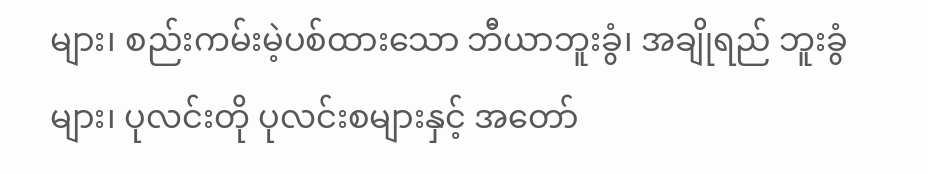များ၊ စည်းကမ်းမဲ့ပစ်ထားသော ဘီယာဘူးခွံ၊ အချိုရည် ဘူးခွံများ၊ ပုလင်းတို ပုလင်းစများနှင့် အတော်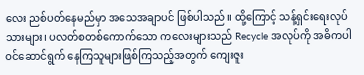လေး ညစ်ပတ်နေမည်မှာ အသေအချာပင် ဖြစ်ပါသည်။ ထို့ကြောင့် သန့်ရှင်းရေးလုပ်သားများ၊ ပလတ်စတစ်ကောက်သော ကလေးများသည် Recycle အလုပ်ကို အဓိကပါဝင်ဆောင်ရွက် နေကြသူများဖြစ်ကြသည့်အတွက် ကျေးဇူး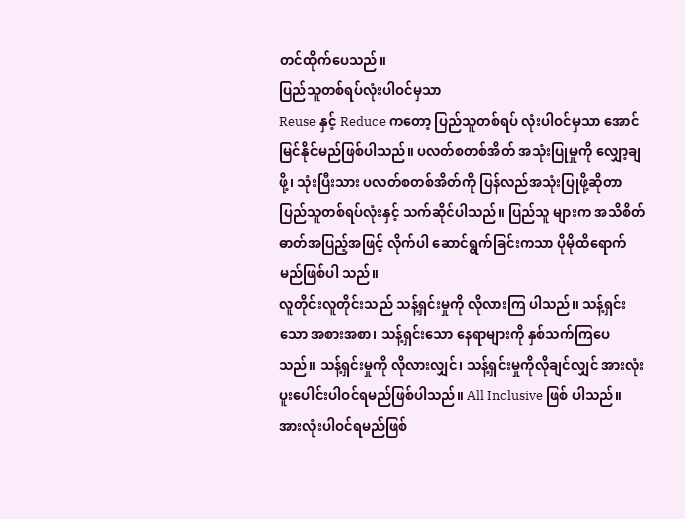တင်ထိုက်ပေသည်။
ပြည်သူတစ်ရပ်လုံးပါဝင်မှသာ
Reuse နှင့် Reduce ကတော့ ပြည်သူတစ်ရပ် လုံးပါဝင်မှသာ အောင်မြင်နိုင်မည်ဖြစ်ပါသည်။ ပလတ်စတစ်အိတ် အသုံးပြုမှုကို လျှော့ချဖို့၊ သုံးပြီးသား ပလတ်စတစ်အိတ်ကို ပြန်လည်အသုံးပြုဖို့ဆိုတာပြည်သူတစ်ရပ်လုံးနှင့် သက်ဆိုင်ပါသည်။ ပြည်သူ များက အသိစိတ်ဓာတ်အပြည့်အဖြင့် လိုက်ပါ ဆောင်ရွက်ခြင်းကသာ ပိုမိုထိရောက်မည်ဖြစ်ပါ သည်။
လူတိုင်းလူတိုင်းသည် သန့်ရှင်းမှုကို လိုလားကြ ပါသည်။ သန့်ရှင်းသော အစားအစာ၊ သန့်ရှင်းသော နေရာများကို နှစ်သက်ကြပေသည်။ သန့်ရှင်းမှုကို လိုလားလျှင်၊ သန့်ရှင်းမှုကိုလိုချင်လျှင် အားလုံး ပူးပေါင်းပါဝင်ရမည်ဖြစ်ပါသည်။ All Inclusive ဖြစ် ပါသည်။ အားလုံးပါဝင်ရမည်ဖြစ်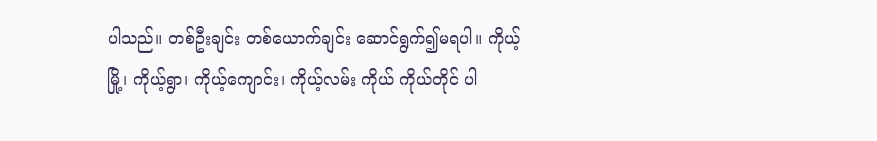ပါသည်။ တစ်ဦးချင်း တစ်ယောက်ချင်း ဆောင်ရွက်၍မရပါ။ ကိုယ့်မြို့၊ ကိုယ့်ရွာ၊ ကိုယ့်ကျောင်း၊ ကိုယ့်လမ်း ကိုယ် ကိုယ်တိုင် ပါ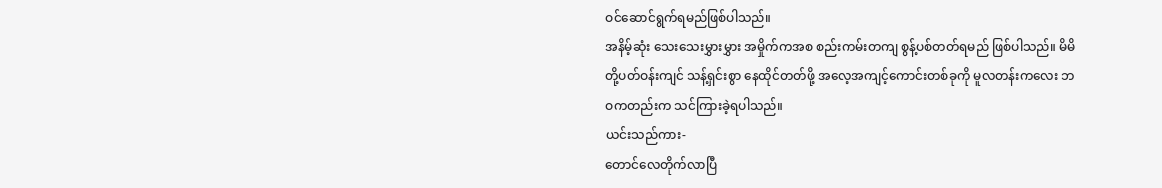ဝင်ဆောင်ရွက်ရမည်ဖြစ်ပါသည်။
အနိမ့်ဆုံး သေးသေးမွှားမွှား အမှိုက်ကအစ စည်းကမ်းတကျ စွန့်ပစ်တတ်ရမည် ဖြစ်ပါသည်။ မိမိတို့ပတ်ဝန်းကျင် သန့်ရှင်းစွာ နေထိုင်တတ်ဖို့ အလေ့အကျင့်ကောင်းတစ်ခုကို မူလတန်းကလေး ဘဝကတည်းက သင်ကြားခဲ့ရပါသည်။
ယင်းသည်ကား-
တောင်လေတိုက်လာပြီ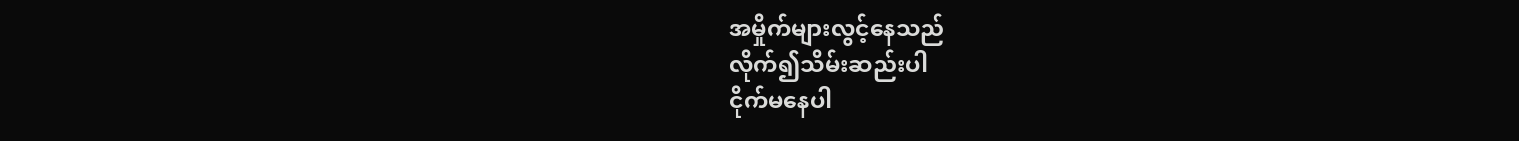အမှိုက်များလွင့်နေသည်
လိုက်၍သိမ်းဆည်းပါ
ငိုက်မနေပါ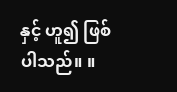နှင့် ဟူ၍ ဖြစ်ပါသည်။ ။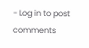- Log in to post comments